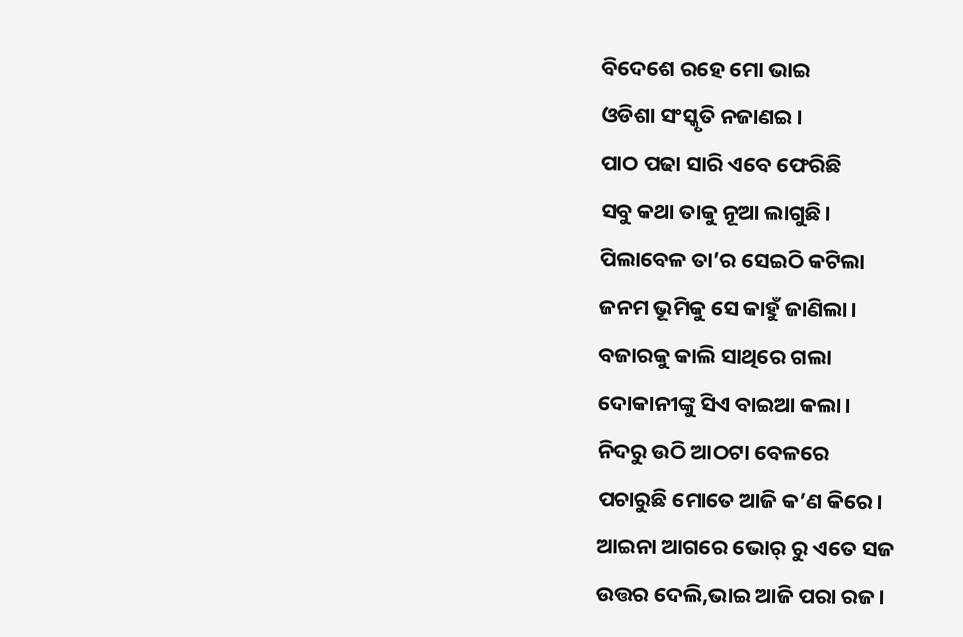ବିଦେଶେ ରହେ ମୋ ଭାଇ
ଓଡିଶା ସଂସ୍କୃତି ନଜାଣଇ।
ପାଠ ପଢା ସାରି ଏବେ ଫେରିଛି
ସବୁ କଥା ତାକୁ ନୂଆ ଲାଗୁଛି।
ପିଲାବେଳ ତା’ର ସେଇଠି କଟିଲା
ଜନମ ଭୂମିକୁ ସେ କାହୁଁ ଜାଣିଲା।
ବଜାରକୁ କାଲି ସାଥିରେ ଗଲା
ଦୋକାନୀଙ୍କୁ ସିଏ ବାଇଆ କଲା।
ନିଦରୁ ଉଠି ଆଠଟା ବେଳରେ
ପଚାରୁଛି ମୋତେ ଆଜି କ’ଣ କିରେ।
ଆଇନା ଆଗରେ ଭୋର୍ ରୁ ଏତେ ସଜ
ଉତ୍ତର ଦେଲି,ଭାଇ ଆଜି ପରା ରଜ।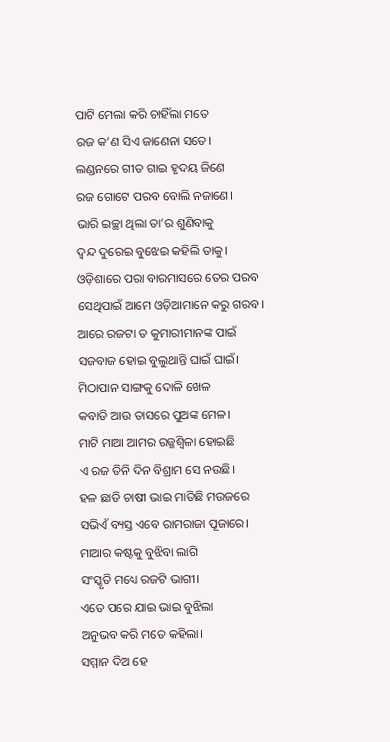ପାଟି ମେଲା କରି ଚାହିଁଲା ମତେ
ରଜ କ’ଣ ସିଏ ଜାଣେନା ସତେ।
ଲଣ୍ଡନରେ ଗୀତ ଗାଇ ହୃଦୟ ଜିଣେ
ରଜ ଗୋଟେ ପରବ ବୋଲି ନଜାଣେ।
ଭାରି ଇଚ୍ଛା ଥିଲା ତା’ର ଶୁଣିବାକୁ
ଦ୍ଵନ୍ଦ ଦୁରେଇ ବୁଝେଇ କହିଲି ତାକୁ।
ଓଡ଼ିଶାରେ ପରା ବାରମାସରେ ତେର ପରବ
ସେଥିପାଇଁ ଆମେ ଓଡ଼ିଆମାନେ କରୁ ଗରବ।
ଆରେ ରଜଟା ତ କୁମାରୀମାନଙ୍କ ପାଇଁ
ସଜବାଜ ହୋଇ ବୁଲୁଥାନ୍ତି ଘାଇଁ ଘାଇଁ।
ମିଠାପାନ ସାଙ୍ଗକୁ ଦୋଳି ଖେଳ
କବାଡି ଆଉ ତାସରେ ପୁଅଙ୍କ ମେଳ।
ମାଟି ମାଆ ଆମର ରଜ୍ଜଶ୍ଵିଳା ହୋଇଛି
ଏ ରଜ ତିନି ଦିନ ବିଶ୍ରାମ ସେ ନଉଛି।
ହଳ ଛାଡି ଚାଷୀ ଭାଇ ମାତିଛି ମଉଜରେ
ସଭିଏଁ ବ୍ୟସ୍ତ ଏବେ ରାମରାଜା ପୂଜାରେ।
ମାଆର କଷ୍ଟକୁ ବୁଝିବା ଲାଗି
ସଂସ୍କୃତି ମଧ୍ୟେ ରଜଟି ଭାଗୀ।
ଏତେ ପରେ ଯାଇ ଭାଇ ବୁଝିଲା
ଅନୁଭବ କରି ମତେ କହିଲା।
ସମ୍ମାନ ଦିଅ ହେ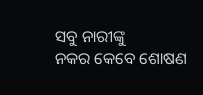ସବୁ ନାରୀଙ୍କୁ
ନକର କେବେ ଶୋଷଣ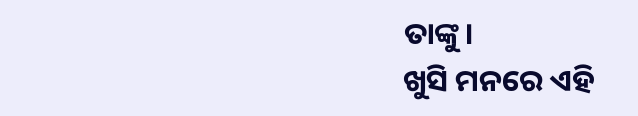ତାଙ୍କୁ।
ଖୁସି ମନରେ ଏହି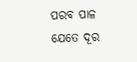ପରବ ପାଳ
ଯେତେ ଦୂର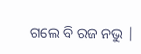ଗଲେ ବି ରଜ ନଭୁ |